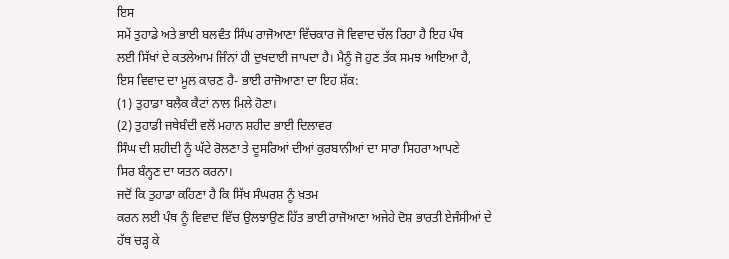ਇਸ
ਸਮੇਂ ਤੁਹਾਡੇ ਅਤੇ ਭਾਈ ਬਲਵੰਤ ਸਿੰਘ ਰਾਜੋਆਣਾ ਵਿੱਚਕਾਰ ਜੋ ਵਿਵਾਦ ਚੱਲ ਰਿਹਾ ਹੈ ਇਹ ਪੰਥ
ਲਈ ਸਿੱਖਾਂ ਦੇ ਕਤਲੇਆਮ ਜਿੰਨਾਂ ਹੀ ਦੁਖਦਾਈ ਜਾਪਦਾ ਹੈ। ਮੈਨੂੰ ਜੋ ਹੁਣ ਤੱਕ ਸਮਝ ਆਇਆ ਹੈ,
ਇਸ ਵਿਵਾਦ ਦਾ ਮੂਲ ਕਾਰਣ ਹੈ- ਭਾਈ ਰਾਜੋਆਣਾ ਦਾ ਇਹ ਸ਼ੱਕ:
(1) ਤੁਹਾਡਾ ਬਲੈਕ ਕੈਟਾਂ ਨਾਲ ਮਿਲੇ ਹੋਣਾ।
(2) ਤੁਹਾਡੀ ਜਥੇਬੰਦੀ ਵਲੋਂ ਮਹਾਨ ਸ਼ਹੀਦ ਭਾਈ ਦਿਲਾਵਰ
ਸਿੰਘ ਦੀ ਸ਼ਹੀਦੀ ਨੂੰ ਘੱਟੇ ਰੋਲਣਾ ਤੇ ਦੂਸਰਿਆਂ ਦੀਆਂ ਕੁਰਬਾਨੀਆਂ ਦਾ ਸਾਰਾ ਸਿਹਰਾ ਆਪਣੇ
ਸਿਰ ਬੰਨ੍ਹਣ ਦਾ ਯਤਨ ਕਰਨਾ।
ਜਦੋਂ ਕਿ ਤੁਹਾਡਾ ਕਹਿਣਾ ਹੈ ਕਿ ਸਿੱਖ ਸੰਘਰਸ਼ ਨੂੰ ਖ਼ਤਮ
ਕਰਨ ਲਈ ਪੰਥ ਨੂੰ ਵਿਵਾਦ ਵਿੱਚ ਉਲਝਾਉਣ ਹਿੱਤ ਭਾਈ ਰਾਜੋਆਣਾ ਅਜੇਹੇ ਦੋਸ਼ ਭਾਰਤੀ ਏਜੰਸੀਆਂ ਦੇ
ਹੱਥ ਚੜ੍ਹ ਕੇ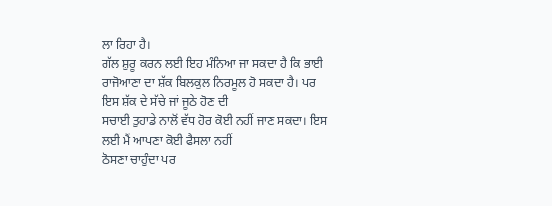ਲਾ ਰਿਹਾ ਹੈ।
ਗੱਲ ਸ਼ੁਰੂ ਕਰਨ ਲਈ ਇਹ ਮੰਨਿਆ ਜਾ ਸਕਦਾ ਹੈ ਕਿ ਭਾਈ
ਰਾਜੋਆਣਾ ਦਾ ਸ਼ੱਕ ਬਿਲਕੁਲ ਨਿਰਮੂਲ ਹੋ ਸਕਦਾ ਹੈ। ਪਰ ਇਸ ਸ਼ੱਕ ਦੇ ਸੱਚੇ ਜਾਂ ਜੂਠੇ ਹੋਣ ਦੀ
ਸਚਾਈ ਤੁਹਾਡੇ ਨਾਲੋਂ ਵੱਧ ਹੋਰ ਕੋਈ ਨਹੀਂ ਜਾਣ ਸਕਦਾ। ਇਸ ਲਈ ਮੈਂ ਆਪਣਾ ਕੋਈ ਫੈਸਲਾ ਨਹੀਂ
ਠੋਸਣਾ ਚਾਹੁੰਦਾ ਪਰ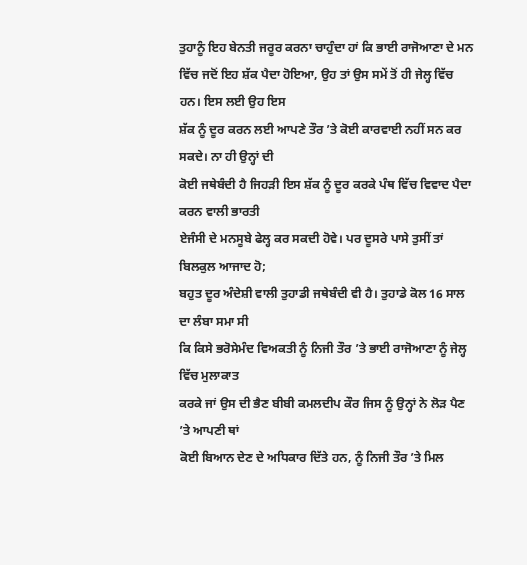ਤੁਹਾਨੂੰ ਇਹ ਬੇਨਤੀ ਜਰੂਰ ਕਰਨਾ ਚਾਹੁੰਦਾ ਹਾਂ ਕਿ ਭਾਈ ਰਾਜੋਆਣਾ ਦੇ ਮਨ
ਵਿੱਚ ਜਦੋਂ ਇਹ ਸ਼ੱਕ ਪੈਦਾ ਹੋਇਆ, ਉਹ ਤਾਂ ਉਸ ਸਮੇਂ ਤੋਂ ਹੀ ਜੇਲ੍ਹ ਵਿੱਚ ਹਨ। ਇਸ ਲਈ ਉਹ ਇਸ
ਸ਼ੱਕ ਨੂੰ ਦੂਰ ਕਰਨ ਲਈ ਆਪਣੇ ਤੌਰ ’ਤੇ ਕੋਈ ਕਾਰਵਾਈ ਨਹੀਂ ਸਨ ਕਰ ਸਕਦੇ। ਨਾ ਹੀ ਉਨ੍ਹਾਂ ਦੀ
ਕੋਈ ਜਥੇਬੰਦੀ ਹੈ ਜਿਹੜੀ ਇਸ ਸ਼ੱਕ ਨੂੰ ਦੂਰ ਕਰਕੇ ਪੰਥ ਵਿੱਚ ਵਿਵਾਦ ਪੈਦਾ ਕਰਨ ਵਾਲੀ ਭਾਰਤੀ
ਏਜੰਸੀ ਦੇ ਮਨਸੂਬੇ ਫੇਲ੍ਹ ਕਰ ਸਕਦੀ ਹੋਵੇ। ਪਰ ਦੂਸਰੇ ਪਾਸੇ ਤੁਸੀਂ ਤਾਂ ਬਿਲਕੁਲ ਆਜਾਦ ਹੋ;
ਬਹੁਤ ਦੂਰ ਅੰਦੇਸ਼ੀ ਵਾਲੀ ਤੁਹਾਡੀ ਜਥੇਬੰਦੀ ਵੀ ਹੈ। ਤੁਹਾਡੇ ਕੋਲ 16 ਸਾਲ ਦਾ ਲੰਬਾ ਸਮਾ ਸੀ
ਕਿ ਕਿਸੇ ਭਰੋਸੇਮੰਦ ਵਿਅਕਤੀ ਨੂੰ ਨਿਜੀ ਤੌਰ ’ਤੇ ਭਾਈ ਰਾਜੋਆਣਾ ਨੂੰ ਜੇਲ੍ਹ ਵਿੱਚ ਮੁਲਾਕਾਤ
ਕਰਕੇ ਜਾਂ ਉਸ ਦੀ ਭੈਣ ਬੀਬੀ ਕਮਲਦੀਪ ਕੌਰ ਜਿਸ ਨੂੰ ਉਨ੍ਹਾਂ ਨੇ ਲੋੜ ਪੈਣ ’ਤੇ ਆਪਣੀ ਥਾਂ
ਕੋਈ ਬਿਆਨ ਦੇਣ ਦੇ ਅਧਿਕਾਰ ਦਿੱਤੇ ਹਨ, ਨੂੰ ਨਿਜੀ ਤੌਰ ’ਤੇ ਮਿਲ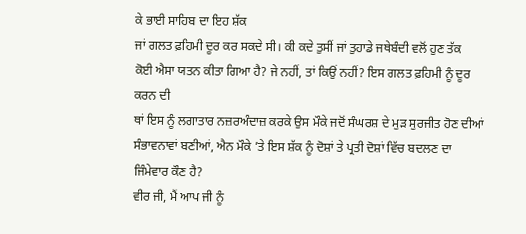ਕੇ ਭਾਈ ਸਾਹਿਬ ਦਾ ਇਹ ਸ਼ੱਕ
ਜਾਂ ਗਲਤ ਫ਼ਹਿਮੀ ਦੂਰ ਕਰ ਸਕਦੇ ਸੀ। ਕੀ ਕਦੇ ਤੁਸੀਂ ਜਾਂ ਤੁਹਾਡੇ ਜਥੇਬੰਦੀ ਵਲੋਂ ਹੁਣ ਤੱਕ
ਕੋਈ ਐਸਾ ਯਤਨ ਕੀਤਾ ਗਿਆ ਹੈ? ਜੇ ਨਹੀਂ, ਤਾਂ ਕਿਉਂ ਨਹੀਂ? ਇਸ ਗਲਤ ਫ਼ਹਿਮੀ ਨੂੰ ਦੂਰ ਕਰਨ ਦੀ
ਥਾਂ ਇਸ ਨੂੰ ਲਗਾਤਾਰ ਨਜ਼ਰਅੰਦਾਜ਼ ਕਰਕੇ ਉਸ ਮੌਕੇ ਜਦੋਂ ਸੰਘਰਸ਼ ਦੇ ਮੁੜ ਸੁਰਜੀਤ ਹੋਣ ਦੀਆਂ
ਸੰਭਾਵਨਾਵਾਂ ਬਣੀਆਂ, ਐਨ ਮੌਕੇ ’ਤੇ ਇਸ ਸ਼ੱਕ ਨੂੰ ਦੋਸ਼ਾਂ ਤੇ ਪ੍ਰਤੀ ਦੋਸ਼ਾਂ ਵਿੱਚ ਬਦਲਣ ਦਾ
ਜਿੰਮੇਵਾਰ ਕੌਣ ਹੈ?
ਵੀਰ ਜੀ, ਮੈਂ ਆਪ ਜੀ ਨੂੰ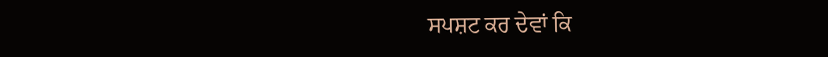ਸਪਸ਼ਟ ਕਰ ਦੇਵਾਂ ਕਿ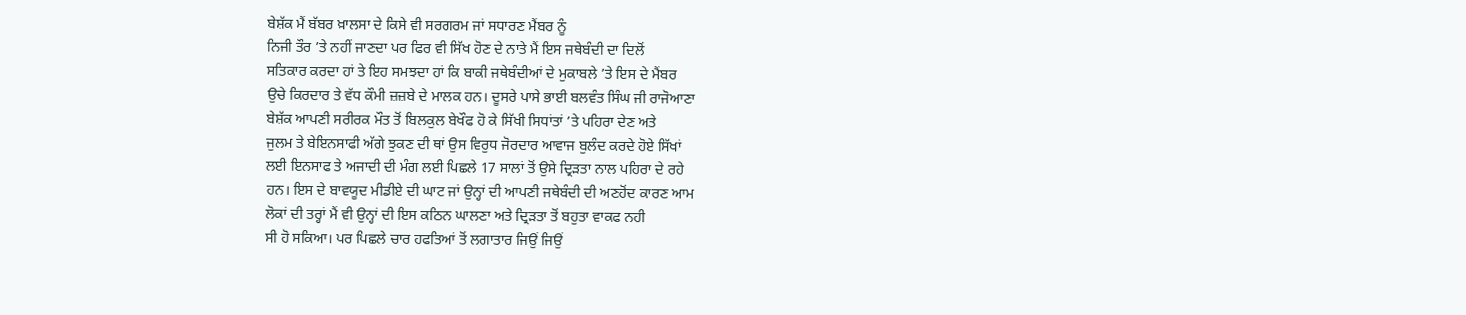ਬੇਸ਼ੱਕ ਮੈਂ ਬੱਬਰ ਖ਼ਾਲਸਾ ਦੇ ਕਿਸੇ ਵੀ ਸਰਗਰਮ ਜਾਂ ਸਧਾਰਣ ਮੈਂਬਰ ਨੂੰ
ਨਿਜੀ ਤੌਰ ’ਤੇ ਨਹੀਂ ਜਾਣਦਾ ਪਰ ਫਿਰ ਵੀ ਸਿੱਖ ਹੋਣ ਦੇ ਨਾਤੇ ਮੈਂ ਇਸ ਜਥੇਬੰਦੀ ਦਾ ਦਿਲੋਂ
ਸਤਿਕਾਰ ਕਰਦਾ ਹਾਂ ਤੇ ਇਹ ਸਮਝਦਾ ਹਾਂ ਕਿ ਬਾਕੀ ਜਥੇਬੰਦੀਆਂ ਦੇ ਮੁਕਾਬਲੇ ’ਤੇ ਇਸ ਦੇ ਮੈਂਬਰ
ਉਚੇ ਕਿਰਦਾਰ ਤੇ ਵੱਧ ਕੌਮੀ ਜ਼ਜ਼ਬੇ ਦੇ ਮਾਲਕ ਹਨ। ਦੂਸਰੇ ਪਾਸੇ ਭਾਈ ਬਲਵੰਤ ਸਿੰਘ ਜੀ ਰਾਜੋਆਣਾ
ਬੇਸ਼ੱਕ ਆਪਣੀ ਸਰੀਰਕ ਮੌਤ ਤੋਂ ਬਿਲਕੁਲ ਬੇਖੌਫ ਹੋ ਕੇ ਸਿੱਖੀ ਸਿਧਾਂਤਾਂ ’ਤੇ ਪਹਿਰਾ ਦੇਣ ਅਤੇ
ਜੁਲਮ ਤੇ ਬੇਇਨਸਾਫੀ ਅੱਗੇ ਝੁਕਣ ਦੀ ਥਾਂ ਉਸ ਵਿਰੁਧ ਜੋਰਦਾਰ ਆਵਾਜ ਬੁਲੰਦ ਕਰਦੇ ਹੋਏ ਸਿੱਖਾਂ
ਲਈ ਇਨਸਾਫ ਤੇ ਅਜਾਦੀ ਦੀ ਮੰਗ ਲਈ ਪਿਛਲੇ 17 ਸਾਲਾਂ ਤੋਂ ਉਸੇ ਦ੍ਰਿੜਤਾ ਨਾਲ ਪਹਿਰਾ ਦੇ ਰਹੇ
ਹਨ। ਇਸ ਦੇ ਬਾਵਯੂਦ ਮੀਡੀਏ ਦੀ ਘਾਟ ਜਾਂ ਉਨ੍ਹਾਂ ਦੀ ਆਪਣੀ ਜਥੇਬੰਦੀ ਦੀ ਅਣਹੋਂਦ ਕਾਰਣ ਆਮ
ਲੋਕਾਂ ਦੀ ਤਰ੍ਹਾਂ ਮੈਂ ਵੀ ਉਨ੍ਹਾਂ ਦੀ ਇਸ ਕਠਿਨ ਘਾਲਣਾ ਅਤੇ ਦ੍ਰਿੜਤਾ ਤੋਂ ਬਹੁਤਾ ਵਾਕਫ ਨਹੀ
ਸੀ ਹੋ ਸਕਿਆ। ਪਰ ਪਿਛਲੇ ਚਾਰ ਹਫਤਿਆਂ ਤੋਂ ਲਗਾਤਾਰ ਜਿਉਂ ਜਿਉਂ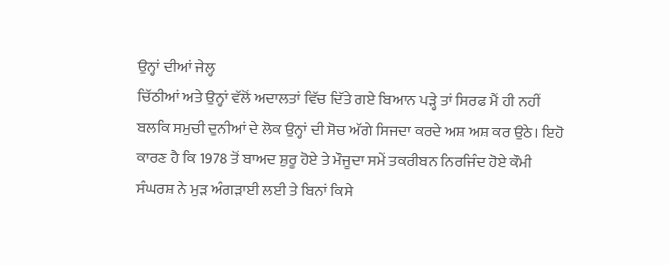ਉਨ੍ਹਾਂ ਦੀਆਂ ਜੇਲ੍ਹ
ਚਿੱਠੀਆਂ ਅਤੇ ਉਨ੍ਹਾਂ ਵੱਲੋਂ ਅਦਾਲਤਾਂ ਵਿੱਚ ਦਿੱਤੇ ਗਏ ਬਿਆਨ ਪੜ੍ਹੇ ਤਾਂ ਸਿਰਫ ਮੈਂ ਹੀ ਨਹੀਂ
ਬਲਕਿ ਸਮੁਚੀ ਦੁਨੀਆਂ ਦੇ ਲੋਕ ਉਨ੍ਹਾਂ ਦੀ ਸੋਚ ਅੱਗੇ ਸਿਜਦਾ ਕਰਦੇ ਅਸ਼ ਅਸ਼ ਕਰ ਉਠੇ। ਇਹੋ
ਕਾਰਣ ਹੈ ਕਿ 1978 ਤੋਂ ਬਾਅਦ ਸ਼ੁਰੂ ਹੋਏ ਤੇ ਮੌਜੂਦਾ ਸਮੇਂ ਤਕਰੀਬਨ ਨਿਰਜਿੰਦ ਹੋਏ ਕੌਮੀ
ਸੰਘਰਸ਼ ਨੇ ਮੁੜ ਅੰਗੜਾਈ ਲਈ ਤੇ ਬਿਨਾਂ ਕਿਸੇ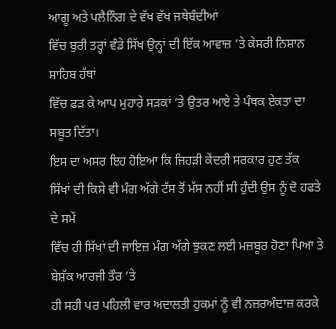ਆਗੂ ਅਤੇ ਪਲੈਨਿੰਗ ਦੇ ਵੱਖ ਵੱਖ ਜਥੇਬੰਦੀਆਂ
ਵਿੱਚ ਬੁਰੀ ਤਰ੍ਹਾਂ ਵੰਡੇ ਸਿੱਖ ਉਨ੍ਹਾਂ ਦੀ ਇੱਕ ਆਵਾਜ਼ ’ਤੇ ਕੇਸਰੀ ਨਿਸ਼ਾਨ ਸਾਹਿਬ ਹੱਥਾਂ
ਵਿੱਚ ਫੜ ਕੇ ਆਪ ਮੁਹਾਰੇ ਸੜਕਾਂ ’ਤੇ ਉਤਰ ਆਏ ਤੇ ਪੰਥਕ ਏਕਤਾ ਦਾ ਸਬੂਤ ਦਿੱਤਾ।
ਇਸ ਦਾ ਅਸਰ ਇਹ ਹੋਇਆ ਕਿ ਜਿਹੜੀ ਕੇਂਦਰੀ ਸਰਕਾਰ ਹੁਣ ਤੱਕ
ਸਿੱਖਾਂ ਦੀ ਕਿਸੇ ਵੀ ਮੰਗ ਅੱਗੇ ਟੱਸ ਤੋਂ ਮੱਸ ਨਹੀਂ ਸੀ ਹੁੰਦੀ ਉਸ ਨੂੰ ਦੋ ਹਫਤੇ ਦੇ ਸਮੇਂ
ਵਿੱਚ ਹੀ ਸਿੱਖਾਂ ਦੀ ਜਾਇਜ਼ ਮੰਗ ਅੱਗੇ ਝੁਕਣ ਲਈ ਮਜ਼ਬੂਰ ਹੋਣਾ ਪਿਆ ਤੇ ਬੇਸ਼ੱਕ ਆਰਜੀ ਤੌਰ ’ਤੇ
ਹੀ ਸਹੀ ਪਰ ਪਹਿਲੀ ਵਾਰ ਅਦਾਲਤੀ ਹੁਕਮਾਂ ਨੂੰ ਵੀ ਨਜ਼ਰਅੰਦਾਜ਼ ਕਰਕੇ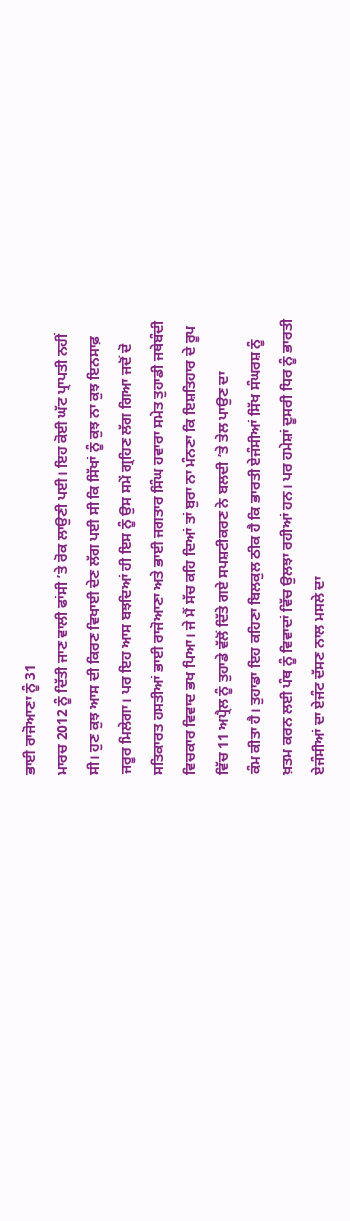ਭਾਈ ਰਾਜੋਆਣਾ ਨੂੰ 31
ਮਾਰਚ 2012 ਨੂੰ ਦਿੱਤੀ ਜਾਣ ਵਾਲੀ ਫਾਂਸੀ ’ਤੇ ਰੋਕ ਲਾਉਣੀ ਪਈ। ਇਹ ਕੋਈ ਘੱਟ ਪ੍ਰਾਪਤੀ ਨਹੀਂ
ਸੀ। ਹੁਣ ਕੁਝ ਆਸ ਦੀ ਕਿਰਣ ਵਿਖਾਈ ਦੇਣ ਲੱਗ ਪਈ ਸੀ ਕਿ ਸਿੱਖਾਂ ਨੂੰ ਕੁਝ ਨਾ ਕੁਝ ਇਨਸਾਫ਼
ਜਰੂਰ ਮਿਲੇਗਾ। ਪਰ ਇਹ ਆਸ ਬਝਦਿਆਂ ਹੀ ਇਸ ਨੂੰ ਉਸ ਸਮੇਂ ਗ੍ਰਹਿਣ ਲੱਗ ਗਿਆ ਜਦੋਂ ਦੋ
ਸਤਿਕਾਰਤ ਹਸਤੀਆਂ ਭਾਈ ਰਾਜੋਆਣਾ ਅਤੇ ਭਾਈ ਜਗਤਾਰ ਸਿੰਘ ਹਵਾਰਾ ਸਮੇਤ ਤੁਹਾਡੀ ਜਥੇਬੰਦੀ
ਵਿਚਕਾਰ ਵਿਵਾਦ ਭਖ ਪਿਆ। ਜੇ ਮੈਂ ਸੱਚ ਕਹਿ ਦਿਆਂ ਤਾਂ ਬੁਰਾ ਨਾ ਮੰਨਣਾ ਕਿ ਇਸ਼ਤਿਹਾਰ ਦੇ ਰੂਪ
ਵਿੱਚ 11 ਅਪ੍ਰੈਲ ਨੂੰ ਤੁਹਾਡੇ ਵੱਲੋਂ ਦਿੱਤੇ ਗਏ ਸਪਸ਼ਟੀਕਰਣ ਨੇ ਬਲਦੀ ’ਤੇ ਤੇਲ ਪਾਉਣ ਦਾ
ਕੰਮ ਕੀਤਾ ਹੈ। ਤੁਹਾਡਾ ਇਹ ਕਹਿਣਾ ਬਿਲਕੁਲ ਠੀਕ ਹੈ ਕਿ ਭਾਰਤੀ ਏਜੰਸੀਆਂ ਸਿੱਖ ਸੰਘਰਸ਼ ਨੂੰ
ਖ਼ਤਮ ਕਰਨ ਲਈ ਪੰਥ ਨੂੰ ਵਿਵਾਦਾਂ ਵਿੱਚ ਉਲਝਾ ਰਹੀਆਂ ਹਨ। ਪਰ ਹਮੇਸ਼ਾਂ ਦੂਸਰੀ ਧਿਰ ਨੂੰ ਭਾਰਤੀ
ਏਜੰਸੀਆਂ ਦਾ ਏਜੰਟ ਦੱਸਣ ਨਾਲ ਮਸਲੇ ਦਾ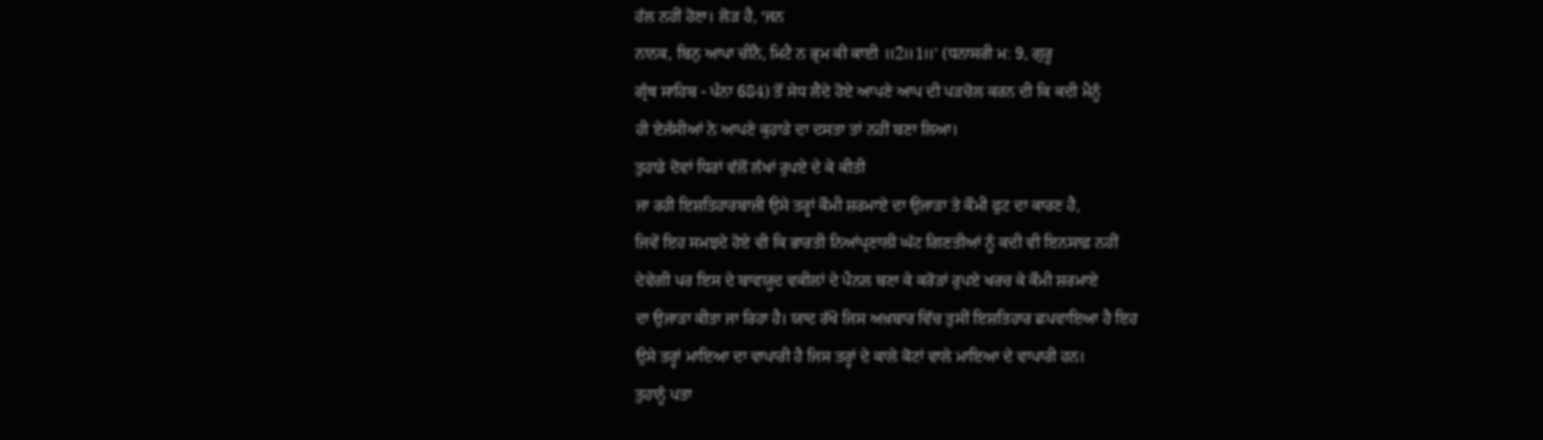ਹੱਲ ਨਹੀਂ ਹੋਣਾ। ਲੋੜ ਹੈ, ‘ਜਨ
ਨਾਨਕ, ਬਿਨੁ ਆਪਾ ਚੀਨੈ, ਮਿਟੈ ਨ ਭ੍ਰਮ ਕੀ ਕਾਈ ॥2॥1॥’ (ਧਨਾਸਰੀ ਮ: 9, ਗੁਰੂ
ਗ੍ਰੰਥ ਸਾਹਿਬ - ਪੰਨਾ 684) ਤੋਂ ਸੇਧ ਲੈਂਦੇ ਹੋਏ ਆਪਣੇ ਆਪ ਦੀ ਪੜਚੋਲ ਕਰਨ ਦੀ ਕਿ ਕਦੀ ਮੈਨੂੰ
ਹੀ ਏਜੰਸੀਆਂ ਨੇ ਆਪਣੇ ਕੁਹਾੜੇ ਦਾ ਦਸਤਾ ਤਾਂ ਨਹੀਂ ਬਣਾ ਲਿਆ।
ਤੁਹਾਡੇ ਦੋਵਾਂ ਧਿਰਾਂ ਵੱਲੋਂ ਲੱਖਾਂ ਰੁਪਏ ਦੇ ਕੇ ਕੀਤੀ
ਜਾ ਰਹੀ ਇਸ਼ਤਿਹਾਰਬਾਜ਼ੀ ਉਸੇ ਤਰ੍ਹਾਂ ਕੌਮੀ ਸ਼ਰਮਾਏ ਦਾ ਉਜਾੜਾ ਤੇ ਕੌਮੀ ਫੁਟ ਦਾ ਕਾਰਣ ਹੈ,
ਜਿਵੇਂ ਇਹ ਸਮਝਦੇ ਹੋਏ ਵੀ ਕਿ ਭਾਰਤੀ ਨਿਆਂਪ੍ਰਣਾਲੀ ਘੱਟ ਗਿਣਤੀਆਂ ਨੂੰ ਕਦੀ ਵੀ ਇਨਸਾਫ਼ ਨਹੀਂ
ਦੇਵੇਗੀ ਪਰ ਇਸ ਦੇ ਬਾਵਯੂਦ ਵਕੀਲਾਂ ਦੇ ਪੈਨਲ ਬਣਾ ਕੇ ਕਰੋੜਾਂ ਰੁਪਏ ਖਰਚ ਕੇ ਕੌਮੀ ਸ਼ਰਮਾਏ
ਦਾ ਉਜਾੜਾ ਕੀਤਾ ਜਾ ਰਿਹਾ ਹੈ। ਯਾਦ ਰੱਖੋ ਜਿਸ ਅਖ਼ਬਾਰ ਵਿੱਚ ਤੁਸੀਂ ਇਸ਼ਤਿਹਾਰ ਛਪਵਾਇਆ ਹੈ ਇਹ
ਉਸੇ ਤਰ੍ਹਾਂ ਮਾਇਆ ਦਾ ਵਾਪਾਰੀ ਹੈ ਜਿਸ ਤਰ੍ਹਾਂ ਦੇ ਕਾਲੇ ਕੋਟਾਂ ਵਾਲੇ ਮਾਇਆ ਦੇ ਵਾਪਾਰੀ ਹਨ।
ਤੁਹਾਨੂੰ ਪਤਾ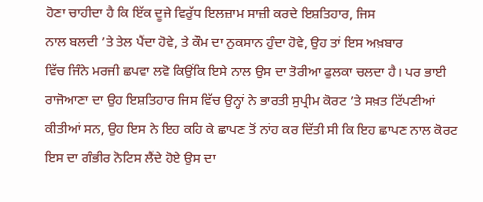ਹੋਣਾ ਚਾਹੀਦਾ ਹੈ ਕਿ ਇੱਕ ਦੂਜੇ ਵਿਰੁੱਧ ਇਲਜ਼ਾਮ ਸਾਜ਼ੀ ਕਰਦੇ ਇਸ਼ਤਿਹਾਰ, ਜਿਸ
ਨਾਲ ਬਲਦੀ ’ਤੇ ਤੇਲ ਪੈਂਦਾ ਹੋਵੇ, ਤੇ ਕੌਮ ਦਾ ਨੁਕਸਾਨ ਹੁੰਦਾ ਹੋਵੇ, ਉਹ ਤਾਂ ਇਸ ਅਖ਼ਬਾਰ
ਵਿੱਚ ਜਿੰਨੇ ਮਰਜੀ ਛਪਵਾ ਲਵੋ ਕਿਉਂਕਿ ਇਸੇ ਨਾਲ ਉਸ ਦਾ ਤੋਰੀਆ ਫੁਲਕਾ ਚਲਦਾ ਹੈ। ਪਰ ਭਾਈ
ਰਾਜੋਆਣਾ ਦਾ ਉਹ ਇਸ਼ਤਿਹਾਰ ਜਿਸ ਵਿੱਚ ਉਨ੍ਹਾਂ ਨੇ ਭਾਰਤੀ ਸੁਪ੍ਰੀਮ ਕੋਰਟ ’ਤੇ ਸਖ਼ਤ ਟਿੱਪਣੀਆਂ
ਕੀਤੀਆਂ ਸਨ, ਉਹ ਇਸ ਨੇ ਇਹ ਕਹਿ ਕੇ ਛਾਪਣ ਤੋਂ ਨਾਂਹ ਕਰ ਦਿੱਤੀ ਸੀ ਕਿ ਇਹ ਛਾਪਣ ਨਾਲ ਕੋਰਟ
ਇਸ ਦਾ ਗੰਭੀਰ ਨੋਟਿਸ ਲੈਂਦੇ ਹੋਏ ਉਸ ਦਾ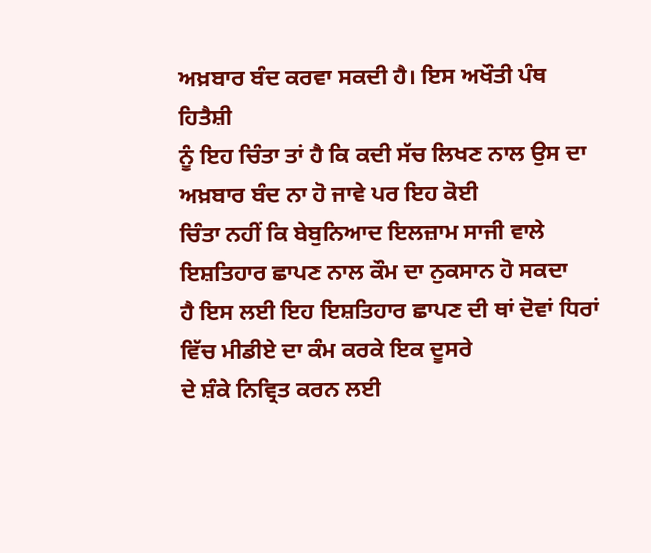ਅਖ਼ਬਾਰ ਬੰਦ ਕਰਵਾ ਸਕਦੀ ਹੈ। ਇਸ ਅਖੌਤੀ ਪੰਥ ਹਿਤੈਸ਼ੀ
ਨੂੰ ਇਹ ਚਿੰਤਾ ਤਾਂ ਹੈ ਕਿ ਕਦੀ ਸੱਚ ਲਿਖਣ ਨਾਲ ਉਸ ਦਾ ਅਖ਼ਬਾਰ ਬੰਦ ਨਾ ਹੋ ਜਾਵੇ ਪਰ ਇਹ ਕੋਈ
ਚਿੰਤਾ ਨਹੀਂ ਕਿ ਬੇਬੁਨਿਆਦ ਇਲਜ਼ਾਮ ਸਾਜੀ ਵਾਲੇ ਇਸ਼ਤਿਹਾਰ ਛਾਪਣ ਨਾਲ ਕੌਮ ਦਾ ਨੁਕਸਾਨ ਹੋ ਸਕਦਾ
ਹੈ ਇਸ ਲਈ ਇਹ ਇਸ਼ਤਿਹਾਰ ਛਾਪਣ ਦੀ ਥਾਂ ਦੋਵਾਂ ਧਿਰਾਂ ਵਿੱਚ ਮੀਡੀਏ ਦਾ ਕੰਮ ਕਰਕੇ ਇਕ ਦੂਸਰੇ
ਦੇ ਸ਼ੰਕੇ ਨਿਵ੍ਰਿਤ ਕਰਨ ਲਈ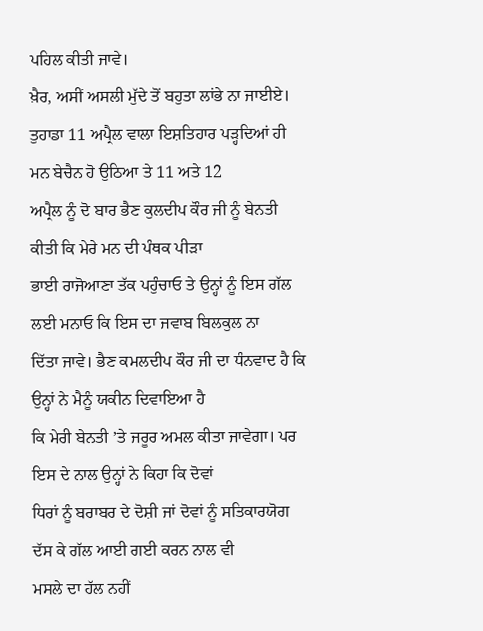ਪਹਿਲ ਕੀਤੀ ਜਾਵੇ।
ਖ਼ੈਰ, ਅਸੀਂ ਅਸਲੀ ਮੁੱਦੇ ਤੋਂ ਬਹੁਤਾ ਲਾਂਭੇ ਨਾ ਜਾਈਏ।
ਤੁਹਾਡਾ 11 ਅਪ੍ਰੈਲ ਵਾਲਾ ਇਸ਼ਤਿਹਾਰ ਪੜ੍ਹਦਿਆਂ ਹੀ ਮਨ ਬੇਚੈਨ ਹੋ ਉਠਿਆ ਤੇ 11 ਅਤੇ 12
ਅਪ੍ਰੈਲ ਨੂੰ ਦੋ ਬਾਰ ਭੈਣ ਕੁਲਦੀਪ ਕੌਰ ਜੀ ਨੂੰ ਬੇਨਤੀ ਕੀਤੀ ਕਿ ਮੇਰੇ ਮਨ ਦੀ ਪੰਥਕ ਪੀੜਾ
ਭਾਈ ਰਾਜੋਆਣਾ ਤੱਕ ਪਹੁੰਚਾਓ ਤੇ ਉਨ੍ਹਾਂ ਨੂੰ ਇਸ ਗੱਲ ਲਈ ਮਨਾਓ ਕਿ ਇਸ ਦਾ ਜਵਾਬ ਬਿਲਕੁਲ ਨਾ
ਦਿੱਤਾ ਜਾਵੇ। ਭੈਣ ਕਮਲਦੀਪ ਕੌਰ ਜੀ ਦਾ ਧੰਨਵਾਦ ਹੈ ਕਿ ਉਨ੍ਹਾਂ ਨੇ ਮੈਨੂੰ ਯਕੀਨ ਦਿਵਾਇਆ ਹੈ
ਕਿ ਮੇਰੀ ਬੇਨਤੀ ’ਤੇ ਜਰੂਰ ਅਮਲ ਕੀਤਾ ਜਾਵੇਗਾ। ਪਰ ਇਸ ਦੇ ਨਾਲ ਉਨ੍ਹਾਂ ਨੇ ਕਿਹਾ ਕਿ ਦੋਵਾਂ
ਧਿਰਾਂ ਨੂੰ ਬਰਾਬਰ ਦੇ ਦੋਸ਼ੀ ਜਾਂ ਦੋਵਾਂ ਨੂੰ ਸਤਿਕਾਰਯੋਗ ਦੱਸ ਕੇ ਗੱਲ ਆਈ ਗਈ ਕਰਨ ਨਾਲ ਵੀ
ਮਸਲੇ ਦਾ ਹੱਲ ਨਹੀਂ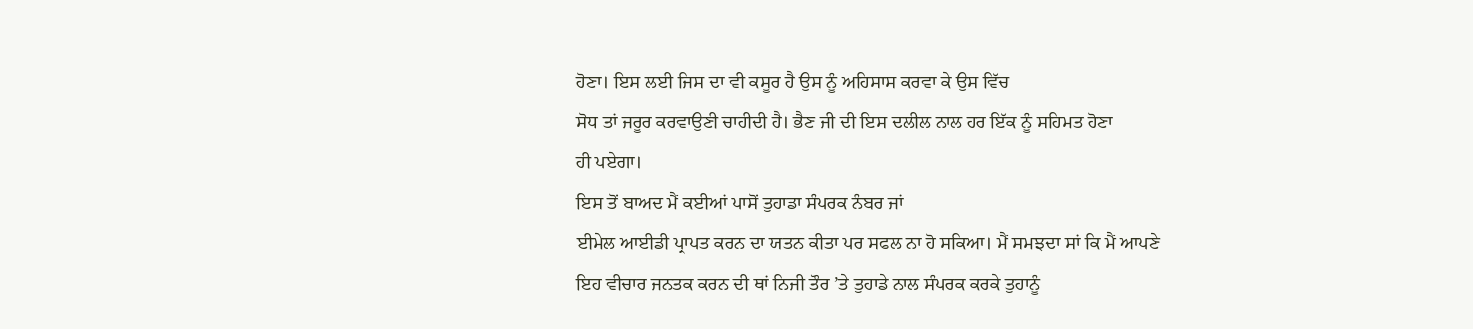ਹੋਣਾ। ਇਸ ਲਈ ਜਿਸ ਦਾ ਵੀ ਕਸੂਰ ਹੈ ਉਸ ਨੂੰ ਅਹਿਸਾਸ ਕਰਵਾ ਕੇ ਉਸ ਵਿੱਚ
ਸੋਧ ਤਾਂ ਜਰੂਰ ਕਰਵਾਉਣੀ ਚਾਹੀਦੀ ਹੈ। ਭੈਣ ਜੀ ਦੀ ਇਸ ਦਲੀਲ ਨਾਲ ਹਰ ਇੱਕ ਨੂੰ ਸਹਿਮਤ ਹੋਣਾ
ਹੀ ਪਏਗਾ।
ਇਸ ਤੋਂ ਬਾਅਦ ਮੈਂ ਕਈਆਂ ਪਾਸੋਂ ਤੁਹਾਡਾ ਸੰਪਰਕ ਨੰਬਰ ਜਾਂ
ਈਮੇਲ ਆਈਡੀ ਪ੍ਰਾਪਤ ਕਰਨ ਦਾ ਯਤਨ ਕੀਤਾ ਪਰ ਸਫਲ ਨਾ ਹੋ ਸਕਿਆ। ਮੈਂ ਸਮਝਦਾ ਸਾਂ ਕਿ ਮੈਂ ਆਪਣੇ
ਇਹ ਵੀਚਾਰ ਜਨਤਕ ਕਰਨ ਦੀ ਥਾਂ ਨਿਜੀ ਤੌਰ ’ਤੇ ਤੁਹਾਡੇ ਨਾਲ ਸੰਪਰਕ ਕਰਕੇ ਤੁਹਾਨੂੰ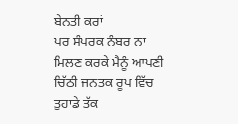ਬੇਨਤੀ ਕਰਾਂ
ਪਰ ਸੰਪਰਕ ਨੰਬਰ ਨਾ ਮਿਲਣ ਕਰਕੇ ਮੈਨੂੰ ਆਪਣੀ ਚਿੱਠੀ ਜਨਤਕ ਰੂਪ ਵਿੱਚ ਤੁਹਾਡੇ ਤੱਕ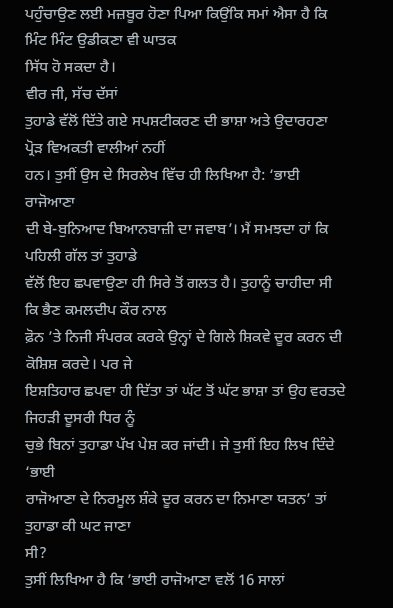ਪਹੁੰਚਾਉਣ ਲਈ ਮਜ਼ਬੂਰ ਹੋਣਾ ਪਿਆ ਕਿਉਂਕਿ ਸਮਾਂ ਐਸਾ ਹੈ ਕਿ ਮਿੰਟ ਮਿੰਟ ਉਡੀਕਣਾ ਵੀ ਘਾਤਕ
ਸਿੱਧ ਹੋ ਸਕਦਾ ਹੈ।
ਵੀਰ ਜੀ, ਸੱਚ ਦੱਸਾਂ
ਤੁਹਾਡੇ ਵੱਲੋਂ ਦਿੱਤੇ ਗਏ ਸਪਸ਼ਟੀਕਰਣ ਦੀ ਭਾਸ਼ਾ ਅਤੇ ਉਦਾਰਹਣਾ ਪ੍ਰੋੜ ਵਿਅਕਤੀ ਵਾਲੀਆਂ ਨਹੀਂ
ਹਨ। ਤੁਸੀਂ ਉਸ ਦੇ ਸਿਰਲੇਖ ਵਿੱਚ ਹੀ ਲਿਖਿਆ ਹੈ: ‘ਭਾਈ ਰਾਜੋਆਣਾ
ਦੀ ਬੇ-ਬੁਨਿਆਦ ਬਿਆਨਬਾਜ਼ੀ ਦਾ ਜਵਾਬ’। ਮੈਂ ਸਮਝਦਾ ਹਾਂ ਕਿ ਪਹਿਲੀ ਗੱਲ ਤਾਂ ਤੁਹਾਡੇ
ਵੱਲੋਂ ਇਹ ਛਪਵਾਉਣਾ ਹੀ ਸਿਰੇ ਤੋਂ ਗਲਤ ਹੈ। ਤੁਹਾਨੂੰ ਚਾਹੀਦਾ ਸੀ ਕਿ ਭੈਣ ਕਮਲਦੀਪ ਕੌਰ ਨਾਲ
ਫ਼ੋਨ ’ਤੇ ਨਿਜੀ ਸੰਪਰਕ ਕਰਕੇ ਉਨ੍ਹਾਂ ਦੇ ਗਿਲੇ ਸ਼ਿਕਵੇ ਦੂਰ ਕਰਨ ਦੀ ਕੋਸ਼ਿਸ਼ ਕਰਦੇ। ਪਰ ਜੇ
ਇਸ਼ਤਿਹਾਰ ਛਪਵਾ ਹੀ ਦਿੱਤਾ ਤਾਂ ਘੱਟ ਤੋਂ ਘੱਟ ਭਾਸ਼ਾ ਤਾਂ ਉਹ ਵਰਤਦੇ ਜਿਹੜੀ ਦੂਸਰੀ ਧਿਰ ਨੂੰ
ਚੁਭੇ ਬਿਨਾਂ ਤੁਹਾਡਾ ਪੱਖ ਪੇਸ਼ ਕਰ ਜਾਂਦੀ। ਜੇ ਤੁਸੀਂ ਇਹ ਲਿਖ ਦਿੰਦੇ ‘ਭਾਈ
ਰਾਜੋਆਣਾ ਦੇ ਨਿਰਮੂਲ ਸ਼ੰਕੇ ਦੂਰ ਕਰਨ ਦਾ ਨਿਮਾਣਾ ਯਤਨ’ ਤਾਂ ਤੁਹਾਡਾ ਕੀ ਘਟ ਜਾਣਾ
ਸੀ?
ਤੁਸੀਂ ਲਿਖਿਆ ਹੈ ਕਿ ’ਭਾਈ ਰਾਜੋਆਣਾ ਵਲੋਂ 16 ਸਾਲਾਂ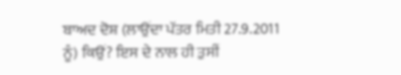ਬਾਅਦ ਦੋਸ਼ (ਲਾਉਂਦਾ ਪੱਤਰ ਮਿਤੀ 27.9.2011 ਨੂੰ) ਕਿਉਂ? ਇਸ ਦੇ ਨਾਲ ਹੀ ਤੁਸੀਂ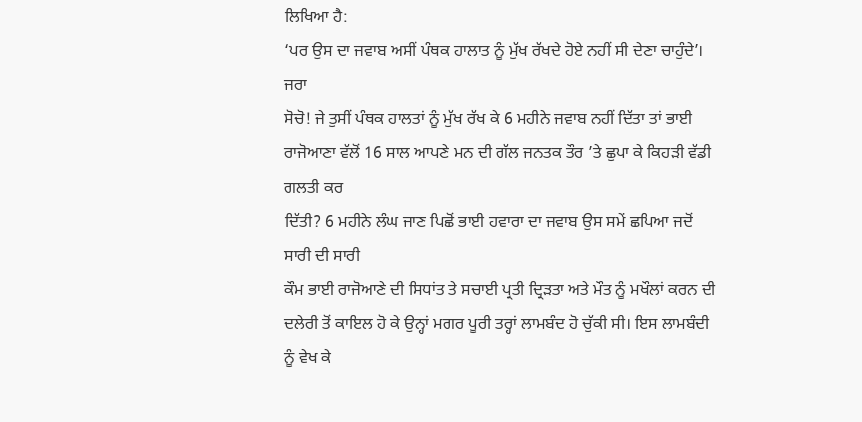ਲਿਖਿਆ ਹੈ:
‘ਪਰ ਉਸ ਦਾ ਜਵਾਬ ਅਸੀਂ ਪੰਥਕ ਹਾਲਾਤ ਨੂੰ ਮੁੱਖ ਰੱਖਦੇ ਹੋਏ ਨਹੀਂ ਸੀ ਦੇਣਾ ਚਾਹੁੰਦੇ’। ਜਰਾ
ਸੋਚੋ! ਜੇ ਤੁਸੀਂ ਪੰਥਕ ਹਾਲਤਾਂ ਨੂੰ ਮੁੱਖ ਰੱਖ ਕੇ 6 ਮਹੀਨੇ ਜਵਾਬ ਨਹੀਂ ਦਿੱਤਾ ਤਾਂ ਭਾਈ
ਰਾਜੋਆਣਾ ਵੱਲੋਂ 16 ਸਾਲ ਆਪਣੇ ਮਨ ਦੀ ਗੱਲ ਜਨਤਕ ਤੌਰ ’ਤੇ ਛੁਪਾ ਕੇ ਕਿਹੜੀ ਵੱਡੀ ਗਲਤੀ ਕਰ
ਦਿੱਤੀ? 6 ਮਹੀਨੇ ਲੰਘ ਜਾਣ ਪਿਛੋਂ ਭਾਈ ਹਵਾਰਾ ਦਾ ਜਵਾਬ ਉਸ ਸਮੇਂ ਛਪਿਆ ਜਦੋਂ ਸਾਰੀ ਦੀ ਸਾਰੀ
ਕੌਮ ਭਾਈ ਰਾਜੋਆਣੇ ਦੀ ਸਿਧਾਂਤ ਤੇ ਸਚਾਈ ਪ੍ਰਤੀ ਦ੍ਰਿੜਤਾ ਅਤੇ ਮੌਤ ਨੂੰ ਮਖੌਲਾਂ ਕਰਨ ਦੀ
ਦਲੇਰੀ ਤੋਂ ਕਾਇਲ ਹੋ ਕੇ ਉਨ੍ਹਾਂ ਮਗਰ ਪੂਰੀ ਤਰ੍ਹਾਂ ਲਾਮਬੰਦ ਹੋ ਚੁੱਕੀ ਸੀ। ਇਸ ਲਾਮਬੰਦੀ
ਨੂੰ ਵੇਖ ਕੇ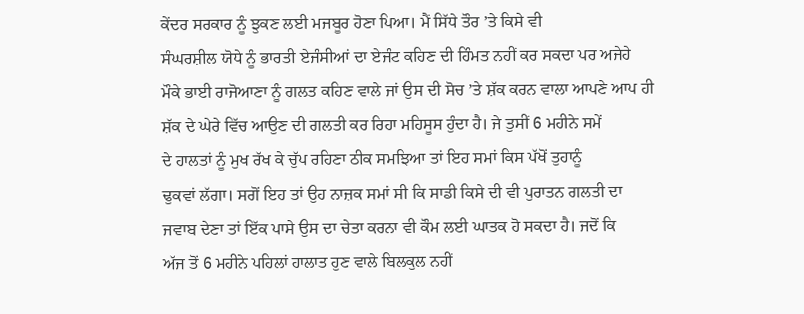ਕੇਂਦਰ ਸਰਕਾਰ ਨੂੰ ਝੁਕਣ ਲਈ ਮਜਬੂਰ ਹੋਣਾ ਪਿਆ। ਮੈਂ ਸਿੱਧੇ ਤੌਰ ’ਤੇ ਕਿਸੇ ਵੀ
ਸੰਘਰਸ਼ੀਲ ਯੋਧੇ ਨੂੰ ਭਾਰਤੀ ਏਜੰਸੀਆਂ ਦਾ ਏਜੰਟ ਕਹਿਣ ਦੀ ਹਿੰਮਤ ਨਹੀਂ ਕਰ ਸਕਦਾ ਪਰ ਅਜੇਹੇ
ਮੌਕੇ ਭਾਈ ਰਾਜੋਆਣਾ ਨੂੰ ਗਲਤ ਕਹਿਣ ਵਾਲੇ ਜਾਂ ਉਸ ਦੀ ਸੋਚ ’ਤੇ ਸ਼ੱਕ ਕਰਨ ਵਾਲਾ ਆਪਣੇ ਆਪ ਹੀ
ਸ਼ੱਕ ਦੇ ਘੇਰੇ ਵਿੱਚ ਆਉਣ ਦੀ ਗਲਤੀ ਕਰ ਰਿਹਾ ਮਹਿਸੂਸ ਹੁੰਦਾ ਹੈ। ਜੇ ਤੁਸੀਂ 6 ਮਹੀਨੇ ਸਮੇਂ
ਦੇ ਹਾਲਤਾਂ ਨੂੰ ਮੁਖ ਰੱਖ ਕੇ ਚੁੱਪ ਰਹਿਣਾ ਠੀਕ ਸਮਝਿਆ ਤਾਂ ਇਹ ਸਮਾਂ ਕਿਸ ਪੱਖੋਂ ਤੁਹਾਨੂੰ
ਢੁਕਵਾਂ ਲੱਗਾ। ਸਗੋਂ ਇਹ ਤਾਂ ਉਹ ਨਾਜ਼ਕ ਸਮਾਂ ਸੀ ਕਿ ਸਾਡੀ ਕਿਸੇ ਦੀ ਵੀ ਪੁਰਾਤਨ ਗਲਤੀ ਦਾ
ਜਵਾਬ ਦੇਣਾ ਤਾਂ ਇੱਕ ਪਾਸੇ ਉਸ ਦਾ ਚੇਤਾ ਕਰਨਾ ਵੀ ਕੌਮ ਲਈ ਘਾਤਕ ਹੋ ਸਕਦਾ ਹੈ। ਜਦੋਂ ਕਿ
ਅੱਜ ਤੋਂ 6 ਮਹੀਨੇ ਪਹਿਲਾਂ ਹਾਲਾਤ ਹੁਣ ਵਾਲੇ ਬਿਲਕੁਲ ਨਹੀਂ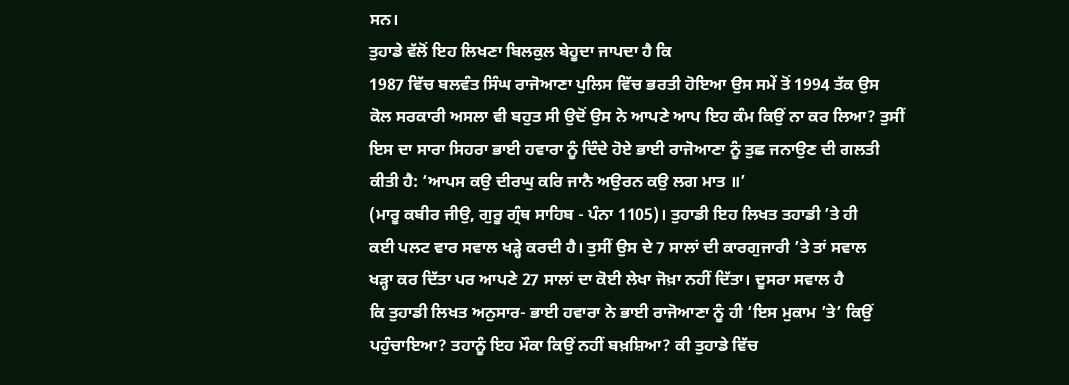ਸਨ।
ਤੁਹਾਡੇ ਵੱਲੋਂ ਇਹ ਲਿਖਣਾ ਬਿਲਕੁਲ ਬੇਹੂਦਾ ਜਾਪਦਾ ਹੈ ਕਿ
1987 ਵਿੱਚ ਬਲਵੰਤ ਸਿੰਘ ਰਾਜੋਆਣਾ ਪੁਲਿਸ ਵਿੱਚ ਭਰਤੀ ਹੋਇਆ ਉਸ ਸਮੇਂ ਤੋਂ 1994 ਤੱਕ ਉਸ
ਕੋਲ ਸਰਕਾਰੀ ਅਸਲਾ ਵੀ ਬਹੁਤ ਸੀ ਉਦੋਂ ਉਸ ਨੇ ਆਪਣੇ ਆਪ ਇਹ ਕੰਮ ਕਿਉਂ ਨਾ ਕਰ ਲਿਆ? ਤੁਸੀਂ
ਇਸ ਦਾ ਸਾਰਾ ਸਿਹਰਾ ਭਾਈ ਹਵਾਰਾ ਨੂੰ ਦਿੰਦੇ ਹੋਏ ਭਾਈ ਰਾਜੋਆਣਾ ਨੂੰ ਤੁਛ ਜਨਾਉਣ ਦੀ ਗਲਤੀ
ਕੀਤੀ ਹੈ: ‘ਆਪਸ ਕਉ ਦੀਰਘੁ ਕਰਿ ਜਾਨੈ ਅਉਰਨ ਕਉ ਲਗ ਮਾਤ ॥’
(ਮਾਰੂ ਕਬੀਰ ਜੀਉ, ਗੁਰੂ ਗ੍ਰੰਥ ਸਾਹਿਬ - ਪੰਨਾ 1105)। ਤੁਹਾਡੀ ਇਹ ਲਿਖਤ ਤਹਾਡੀ ’ਤੇ ਹੀ
ਕਈ ਪਲਟ ਵਾਰ ਸਵਾਲ ਖੜ੍ਹੇ ਕਰਦੀ ਹੈ। ਤੁਸੀਂ ਉਸ ਦੇ 7 ਸਾਲਾਂ ਦੀ ਕਾਰਗੁਜਾਰੀ ’ਤੇ ਤਾਂ ਸਵਾਲ
ਖੜ੍ਹਾ ਕਰ ਦਿੱਤਾ ਪਰ ਆਪਣੇ 27 ਸਾਲਾਂ ਦਾ ਕੋਈ ਲੇਖਾ ਜੋਖ਼ਾ ਨਹੀਂ ਦਿੱਤਾ। ਦੂਸਰਾ ਸਵਾਲ ਹੈ
ਕਿ ਤੁਹਾਡੀ ਲਿਖਤ ਅਨੁਸਾਰ- ਭਾਈ ਹਵਾਰਾ ਨੇ ਭਾਈ ਰਾਜੋਆਣਾ ਨੂੰ ਹੀ ‘ਇਸ ਮੁਕਾਮ ’ਤੇ’ ਕਿਉਂ
ਪਹੁੰਚਾਇਆ? ਤਹਾਨੂੰ ਇਹ ਮੌਕਾ ਕਿਉਂ ਨਹੀਂ ਬਖ਼ਸ਼ਿਆ? ਕੀ ਤੁਹਾਡੇ ਵਿੱਚ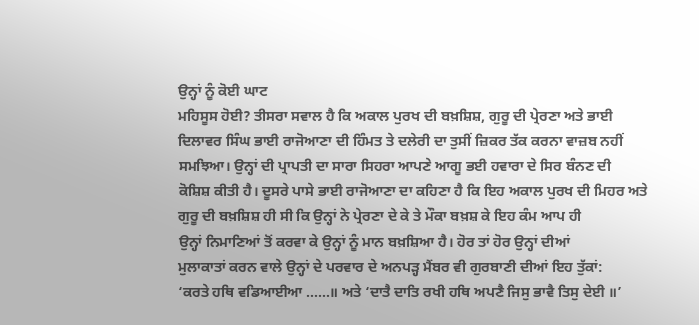ਉਨ੍ਹਾਂ ਨੂੰ ਕੋਈ ਘਾਟ
ਮਹਿਸੂਸ ਹੋਈ? ਤੀਸਰਾ ਸਵਾਲ ਹੈ ਕਿ ਅਕਾਲ ਪੁਰਖ ਦੀ ਬਖ਼ਸ਼ਿਸ਼, ਗੁਰੂ ਦੀ ਪ੍ਰੇਰਣਾ ਅਤੇ ਭਾਈ
ਦਿਲਾਵਰ ਸਿੰਘ ਭਾਈ ਰਾਜੋਆਣਾ ਦੀ ਹਿੰਮਤ ਤੇ ਦਲੇਰੀ ਦਾ ਤੁਸੀਂ ਜ਼ਿਕਰ ਤੱਕ ਕਰਨਾ ਵਾਜ਼ਬ ਨਹੀਂ
ਸਮਝਿਆ। ਉਨ੍ਹਾਂ ਦੀ ਪ੍ਰਾਪਤੀ ਦਾ ਸਾਰਾ ਸਿਹਰਾ ਆਪਣੇ ਆਗੂ ਭਈ ਹਵਾਰਾ ਦੇ ਸਿਰ ਬੰਨਣ ਦੀ
ਕੋਸ਼ਿਸ਼ ਕੀਤੀ ਹੈ। ਦੂਸਰੇ ਪਾਸੇ ਭਾਈ ਰਾਜੋਆਣਾ ਦਾ ਕਹਿਣਾ ਹੈ ਕਿ ਇਹ ਅਕਾਲ ਪੁਰਖ ਦੀ ਮਿਹਰ ਅਤੇ
ਗੁਰੂ ਦੀ ਬਖ਼ਸ਼ਿਸ਼ ਹੀ ਸੀ ਕਿ ਉਨ੍ਹਾਂ ਨੇ ਪ੍ਰੇਰਣਾ ਦੇ ਕੇ ਤੇ ਮੌਕਾ ਬਖ਼ਸ਼ ਕੇ ਇਹ ਕੰਮ ਆਪ ਹੀ
ਉਨ੍ਹਾਂ ਨਿਮਾਣਿਆਂ ਤੋਂ ਕਰਵਾ ਕੇ ਉਨ੍ਹਾਂ ਨੂੰ ਮਾਨ ਬਖ਼ਸ਼ਿਆ ਹੈ। ਹੋਰ ਤਾਂ ਹੋਰ ਉਨ੍ਹਾਂ ਦੀਆਂ
ਮੁਲਾਕਾਤਾਂ ਕਰਨ ਵਾਲੇ ਉਨ੍ਹਾਂ ਦੇ ਪਰਵਾਰ ਦੇ ਅਨਪੜ੍ਹ ਮੈਂਬਰ ਵੀ ਗੁਰਬਾਣੀ ਦੀਆਂ ਇਹ ਤੁੱਕਾਂ:
‘ਕਰਤੇ ਹਥਿ ਵਡਿਆਈਆ ……॥ ਅਤੇ ‘ਦਾਤੈ ਦਾਤਿ ਰਖੀ ਹਥਿ ਅਪਣੈ ਜਿਸੁ ਭਾਵੈ ਤਿਸੁ ਦੇਈ ॥’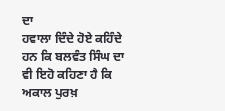ਦਾ
ਹਵਾਲਾ ਦਿੰਦੇ ਹੋਏ ਕਹਿੰਦੇ ਹਨ ਕਿ ਬਲਵੰਤ ਸਿੰਘ ਦਾ ਵੀ ਇਹੋ ਕਹਿਣਾ ਹੈ ਕਿ ਅਕਾਲ ਪੁਰਖ਼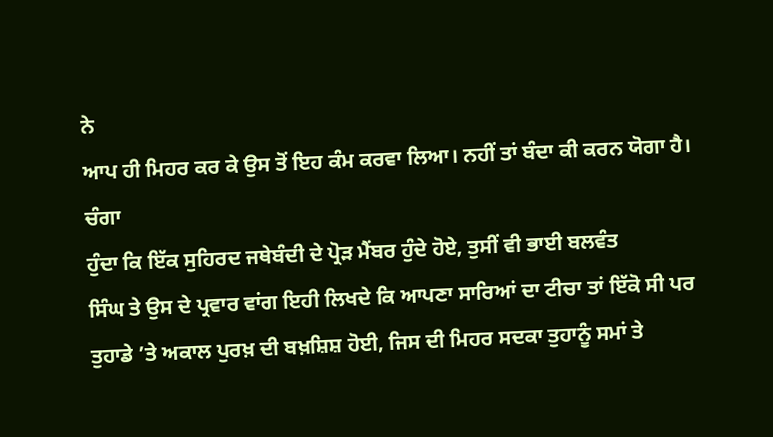ਨੇ
ਆਪ ਹੀ ਮਿਹਰ ਕਰ ਕੇ ਉਸ ਤੋਂ ਇਹ ਕੰਮ ਕਰਵਾ ਲਿਆ। ਨਹੀਂ ਤਾਂ ਬੰਦਾ ਕੀ ਕਰਨ ਯੋਗਾ ਹੈ। ਚੰਗਾ
ਹੁੰਦਾ ਕਿ ਇੱਕ ਸੁਹਿਰਦ ਜਥੇਬੰਦੀ ਦੇ ਪ੍ਰੋੜ ਮੈਂਬਰ ਹੁੰਦੇ ਹੋਏ, ਤੁਸੀਂ ਵੀ ਭਾਈ ਬਲਵੰਤ
ਸਿੰਘ ਤੇ ਉਸ ਦੇ ਪ੍ਰਵਾਰ ਵਾਂਗ ਇਹੀ ਲਿਖਦੇ ਕਿ ਆਪਣਾ ਸਾਰਿਆਂ ਦਾ ਟੀਚਾ ਤਾਂ ਇੱਕੋ ਸੀ ਪਰ
ਤੁਹਾਡੇ ’ਤੇ ਅਕਾਲ ਪੁਰਖ਼ ਦੀ ਬਖ਼ਸ਼ਿਸ਼ ਹੋਈ, ਜਿਸ ਦੀ ਮਿਹਰ ਸਦਕਾ ਤੁਹਾਨੂੰ ਸਮਾਂ ਤੇ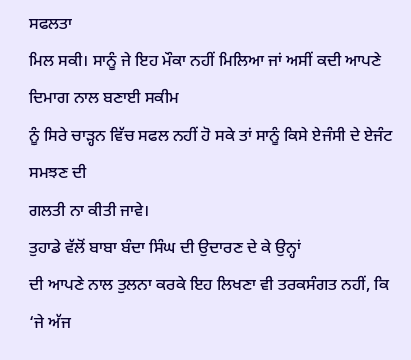ਸਫਲਤਾ
ਮਿਲ ਸਕੀ। ਸਾਨੂੰ ਜੇ ਇਹ ਮੌਕਾ ਨਹੀਂ ਮਿਲਿਆ ਜਾਂ ਅਸੀਂ ਕਦੀ ਆਪਣੇ ਦਿਮਾਗ ਨਾਲ ਬਣਾਈ ਸਕੀਮ
ਨੂੰ ਸਿਰੇ ਚਾੜ੍ਹਨ ਵਿੱਚ ਸਫਲ ਨਹੀਂ ਹੋ ਸਕੇ ਤਾਂ ਸਾਨੂੰ ਕਿਸੇ ਏਜੰਸੀ ਦੇ ਏਜੰਟ ਸਮਝਣ ਦੀ
ਗਲਤੀ ਨਾ ਕੀਤੀ ਜਾਵੇ।
ਤੁਹਾਡੇ ਵੱਲੋਂ ਬਾਬਾ ਬੰਦਾ ਸਿੰਘ ਦੀ ਉਦਾਰਣ ਦੇ ਕੇ ਉਨ੍ਹਾਂ
ਦੀ ਆਪਣੇ ਨਾਲ ਤੁਲਨਾ ਕਰਕੇ ਇਹ ਲਿਖਣਾ ਵੀ ਤਰਕਸੰਗਤ ਨਹੀਂ, ਕਿ ‘ਜੇ ਅੱਜ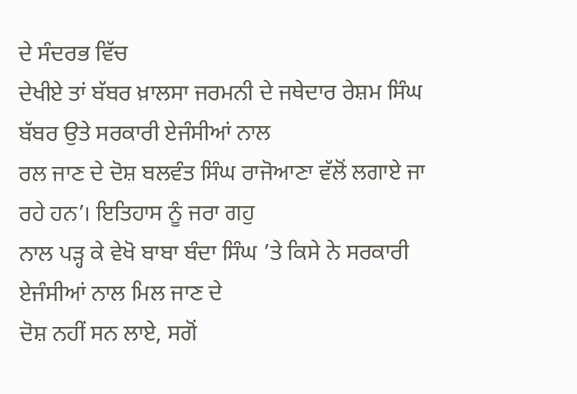ਦੇ ਸੰਦਰਭ ਵਿੱਚ
ਦੇਖੀਏ ਤਾਂ ਬੱਬਰ ਖ਼ਾਲਸਾ ਜਰਮਨੀ ਦੇ ਜਥੇਦਾਰ ਰੇਸ਼ਮ ਸਿੰਘ ਬੱਬਰ ਉਤੇ ਸਰਕਾਰੀ ਏਜੰਸੀਆਂ ਨਾਲ
ਰਲ ਜਾਣ ਦੇ ਦੋਸ਼ ਬਲਵੰਤ ਸਿੰਘ ਰਾਜੋਆਣਾ ਵੱਲੋਂ ਲਗਾਏ ਜਾ ਰਹੇ ਹਨ’। ਇਤਿਹਾਸ ਨੂੰ ਜਰਾ ਗਹੁ
ਨਾਲ ਪੜ੍ਹ ਕੇ ਵੇਖੋ ਬਾਬਾ ਬੰਦਾ ਸਿੰਘ ’ਤੇ ਕਿਸੇ ਨੇ ਸਰਕਾਰੀ ਏਜੰਸੀਆਂ ਨਾਲ ਮਿਲ ਜਾਣ ਦੇ
ਦੋਸ਼ ਨਹੀਂ ਸਨ ਲਾਏ, ਸਗੋਂ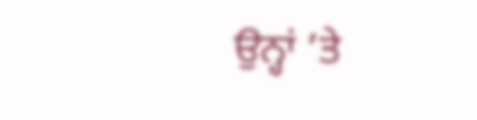ਉਨ੍ਹਾਂ ’ਤੇ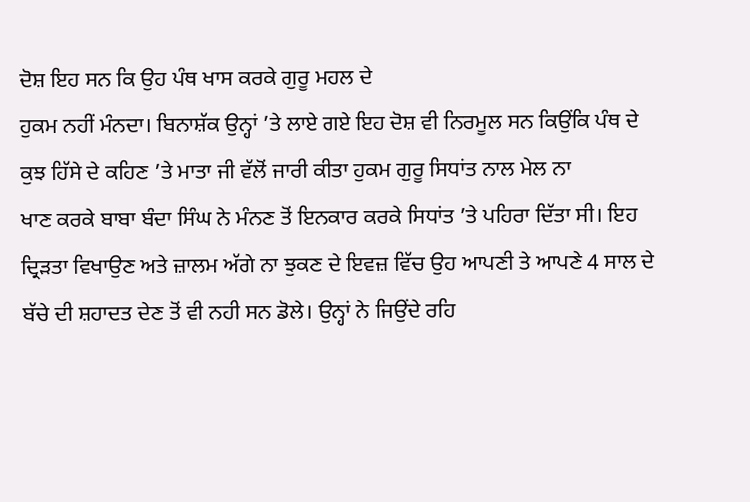ਦੋਸ਼ ਇਹ ਸਨ ਕਿ ਉਹ ਪੰਥ ਖਾਸ ਕਰਕੇ ਗੁਰੂ ਮਹਲ ਦੇ
ਹੁਕਮ ਨਹੀਂ ਮੰਨਦਾ। ਬਿਨਾਸ਼ੱਕ ਉਨ੍ਹਾਂ ’ਤੇ ਲਾਏ ਗਏ ਇਹ ਦੋਸ਼ ਵੀ ਨਿਰਮੂਲ ਸਨ ਕਿਉਂਕਿ ਪੰਥ ਦੇ
ਕੁਝ ਹਿੱਸੇ ਦੇ ਕਹਿਣ ’ਤੇ ਮਾਤਾ ਜੀ ਵੱਲੋਂ ਜਾਰੀ ਕੀਤਾ ਹੁਕਮ ਗੁਰੂ ਸਿਧਾਂਤ ਨਾਲ ਮੇਲ ਨਾ
ਖਾਣ ਕਰਕੇ ਬਾਬਾ ਬੰਦਾ ਸਿੰਘ ਨੇ ਮੰਨਣ ਤੋਂ ਇਨਕਾਰ ਕਰਕੇ ਸਿਧਾਂਤ ’ਤੇ ਪਹਿਰਾ ਦਿੱਤਾ ਸੀ। ਇਹ
ਦ੍ਰਿੜਤਾ ਵਿਖਾਉਣ ਅਤੇ ਜ਼ਾਲਮ ਅੱਗੇ ਨਾ ਝੁਕਣ ਦੇ ਇਵਜ਼ ਵਿੱਚ ਉਹ ਆਪਣੀ ਤੇ ਆਪਣੇ 4 ਸਾਲ ਦੇ
ਬੱਚੇ ਦੀ ਸ਼ਹਾਦਤ ਦੇਣ ਤੋਂ ਵੀ ਨਹੀ ਸਨ ਡੋਲੇ। ਉਨ੍ਹਾਂ ਨੇ ਜਿਉਂਦੇ ਰਹਿ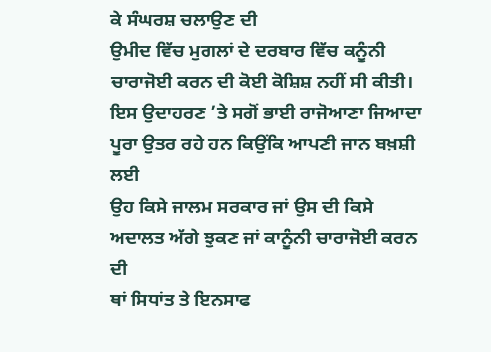ਕੇ ਸੰਘਰਸ਼ ਚਲਾਉਣ ਦੀ
ਉਮੀਦ ਵਿੱਚ ਮੁਗਲਾਂ ਦੇ ਦਰਬਾਰ ਵਿੱਚ ਕਨੂੰਨੀ ਚਾਰਾਜੋਈ ਕਰਨ ਦੀ ਕੋਈ ਕੋਸ਼ਿਸ਼ ਨਹੀਂ ਸੀ ਕੀਤੀ।
ਇਸ ਉਦਾਹਰਣ ’ਤੇ ਸਗੋਂ ਭਾਈ ਰਾਜੋਆਣਾ ਜਿਆਦਾ ਪੂਰਾ ਉਤਰ ਰਹੇ ਹਨ ਕਿਉਂਕਿ ਆਪਣੀ ਜਾਨ ਬਖ਼ਸ਼ੀ ਲਈ
ਉਹ ਕਿਸੇ ਜਾਲਮ ਸਰਕਾਰ ਜਾਂ ਉਸ ਦੀ ਕਿਸੇ ਅਦਾਲਤ ਅੱਗੇ ਝੁਕਣ ਜਾਂ ਕਾਨੂੰਨੀ ਚਾਰਾਜੋਈ ਕਰਨ ਦੀ
ਥਾਂ ਸਿਧਾਂਤ ਤੇ ਇਨਸਾਫ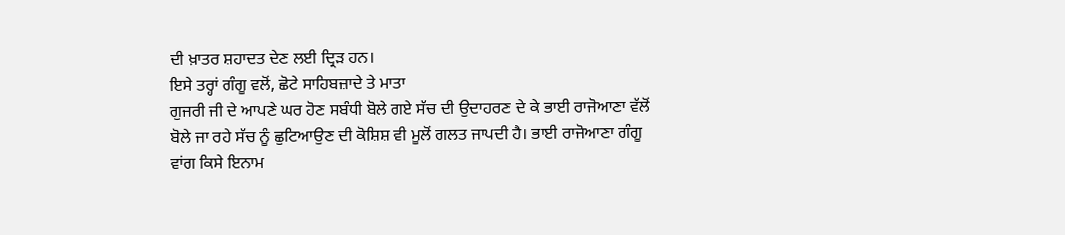ਦੀ ਖ਼ਾਤਰ ਸ਼ਹਾਦਤ ਦੇਣ ਲਈ ਦ੍ਰਿੜ ਹਨ।
ਇਸੇ ਤਰ੍ਹਾਂ ਗੰਗੂ ਵਲੋਂ, ਛੋਟੇ ਸਾਹਿਬਜ਼ਾਦੇ ਤੇ ਮਾਤਾ
ਗੁਜਰੀ ਜੀ ਦੇ ਆਪਣੇ ਘਰ ਹੋਣ ਸਬੰਧੀ ਬੋਲੇ ਗਏ ਸੱਚ ਦੀ ਉਦਾਹਰਣ ਦੇ ਕੇ ਭਾਈ ਰਾਜੋਆਣਾ ਵੱਲੋਂ
ਬੋਲੇ ਜਾ ਰਹੇ ਸੱਚ ਨੂੰ ਛੁਟਿਆਉਣ ਦੀ ਕੋਸ਼ਿਸ਼ ਵੀ ਮੂਲੋਂ ਗਲਤ ਜਾਪਦੀ ਹੈ। ਭਾਈ ਰਾਜੋਆਣਾ ਗੰਗੂ
ਵਾਂਗ ਕਿਸੇ ਇਨਾਮ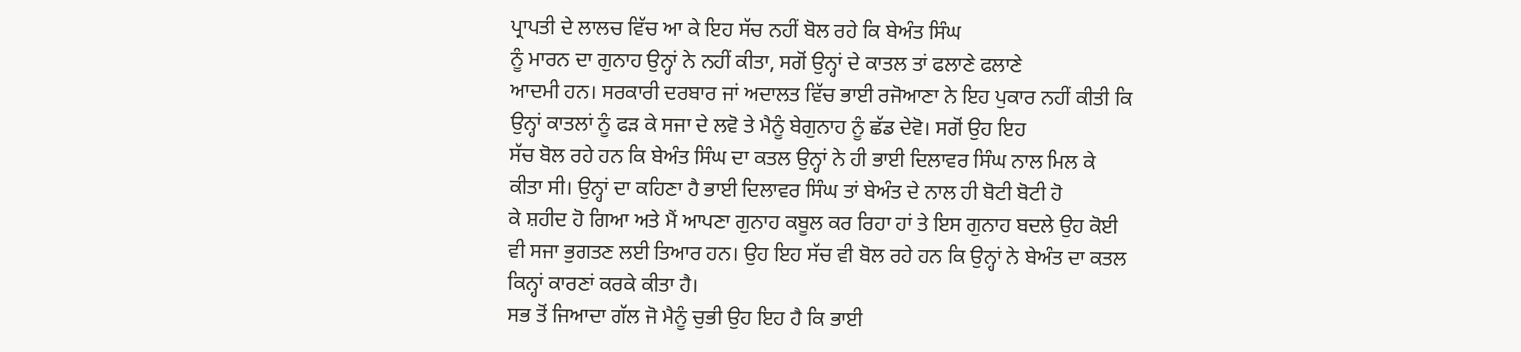ਪ੍ਰਾਪਤੀ ਦੇ ਲਾਲਚ ਵਿੱਚ ਆ ਕੇ ਇਹ ਸੱਚ ਨਹੀਂ ਬੋਲ ਰਹੇ ਕਿ ਬੇਅੰਤ ਸਿੰਘ
ਨੂੰ ਮਾਰਨ ਦਾ ਗੁਨਾਹ ਉਨ੍ਹਾਂ ਨੇ ਨਹੀਂ ਕੀਤਾ, ਸਗੋਂ ਉਨ੍ਹਾਂ ਦੇ ਕਾਤਲ ਤਾਂ ਫਲਾਣੇ ਫਲਾਣੇ
ਆਦਮੀ ਹਨ। ਸਰਕਾਰੀ ਦਰਬਾਰ ਜਾਂ ਅਦਾਲਤ ਵਿੱਚ ਭਾਈ ਰਜੋਆਣਾ ਨੇ ਇਹ ਪੁਕਾਰ ਨਹੀਂ ਕੀਤੀ ਕਿ
ਉਨ੍ਹਾਂ ਕਾਤਲਾਂ ਨੂੰ ਫੜ ਕੇ ਸਜਾ ਦੇ ਲਵੋ ਤੇ ਮੈਨੂੰ ਬੇਗੁਨਾਹ ਨੂੰ ਛੱਡ ਦੇਵੋ। ਸਗੋਂ ਉਹ ਇਹ
ਸੱਚ ਬੋਲ ਰਹੇ ਹਨ ਕਿ ਬੇਅੰਤ ਸਿੰਘ ਦਾ ਕਤਲ ਉਨ੍ਹਾਂ ਨੇ ਹੀ ਭਾਈ ਦਿਲਾਵਰ ਸਿੰਘ ਨਾਲ ਮਿਲ ਕੇ
ਕੀਤਾ ਸੀ। ਉਨ੍ਹਾਂ ਦਾ ਕਹਿਣਾ ਹੈ ਭਾਈ ਦਿਲਾਵਰ ਸਿੰਘ ਤਾਂ ਬੇਅੰਤ ਦੇ ਨਾਲ ਹੀ ਬੋਟੀ ਬੋਟੀ ਹੋ
ਕੇ ਸ਼ਹੀਦ ਹੋ ਗਿਆ ਅਤੇ ਮੈਂ ਆਪਣਾ ਗੁਨਾਹ ਕਬੂਲ ਕਰ ਰਿਹਾ ਹਾਂ ਤੇ ਇਸ ਗੁਨਾਹ ਬਦਲੇ ਉਹ ਕੋਈ
ਵੀ ਸਜਾ ਭੁਗਤਣ ਲਈ ਤਿਆਰ ਹਨ। ਉਹ ਇਹ ਸੱਚ ਵੀ ਬੋਲ ਰਹੇ ਹਨ ਕਿ ਉਨ੍ਹਾਂ ਨੇ ਬੇਅੰਤ ਦਾ ਕਤਲ
ਕਿਨ੍ਹਾਂ ਕਾਰਣਾਂ ਕਰਕੇ ਕੀਤਾ ਹੈ।
ਸਭ ਤੋਂ ਜਿਆਦਾ ਗੱਲ ਜੋ ਮੈਨੂੰ ਚੁਭੀ ਉਹ ਇਹ ਹੈ ਕਿ ਭਾਈ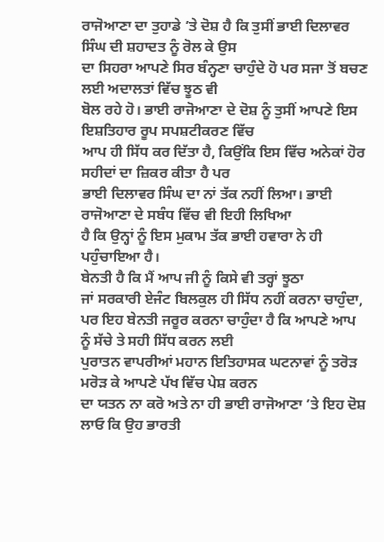ਰਾਜੋਆਣਾ ਦਾ ਤੁਹਾਡੇ ’ਤੇ ਦੋਸ਼ ਹੈ ਕਿ ਤੁਸੀਂ ਭਾਈ ਦਿਲਾਵਰ ਸਿੰਘ ਦੀ ਸ਼ਹਾਦਤ ਨੂੰ ਰੋਲ ਕੇ ਉਸ
ਦਾ ਸਿਹਰਾ ਆਪਣੇ ਸਿਰ ਬੰਨ੍ਹਣਾ ਚਾਹੁੰਦੇ ਹੋ ਪਰ ਸਜਾ ਤੋਂ ਬਚਣ ਲਈ ਅਦਾਲਤਾਂ ਵਿੱਚ ਝੂਠ ਵੀ
ਬੋਲ ਰਹੇ ਹੋ। ਭਾਈ ਰਾਜੋਆਣਾ ਦੇ ਦੋਸ਼ ਨੂੰ ਤੁਸੀਂ ਆਪਣੇ ਇਸ ਇਸ਼ਤਿਹਾਰ ਰੂਪ ਸਪਸ਼ਟੀਕਰਣ ਵਿੱਚ
ਆਪ ਹੀ ਸਿੱਧ ਕਰ ਦਿੱਤਾ ਹੈ, ਕਿਉਂਕਿ ਇਸ ਵਿੱਚ ਅਨੇਕਾਂ ਹੋਰ ਸਹੀਦਾਂ ਦਾ ਜ਼ਿਕਰ ਕੀਤਾ ਹੈ ਪਰ
ਭਾਈ ਦਿਲਾਵਰ ਸਿੰਘ ਦਾ ਨਾਂ ਤੱਕ ਨਹੀਂ ਲਿਆ। ਭਾਈ ਰਾਜੋਆਣਾ ਦੇ ਸਬੰਧ ਵਿੱਚ ਵੀ ਇਹੀ ਲਿਖਿਆ
ਹੈ ਕਿ ਉਨ੍ਹਾਂ ਨੂੰ ਇਸ ਮੁਕਾਮ ਤੱਕ ਭਾਈ ਹਵਾਰਾ ਨੇ ਹੀ ਪਹੁੰਚਾਇਆ ਹੈ।
ਬੇਨਤੀ ਹੈ ਕਿ ਮੈਂ ਆਪ ਜੀ ਨੂੰ ਕਿਸੇ ਵੀ ਤਰ੍ਹਾਂ ਝੂਠਾ
ਜਾਂ ਸਰਕਾਰੀ ਏਜੰਟ ਬਿਲਕੁਲ ਹੀ ਸਿੱਧ ਨਹੀਂ ਕਰਨਾ ਚਾਹੁੰਦਾ,
ਪਰ ਇਹ ਬੇਨਤੀ ਜਰੂਰ ਕਰਨਾ ਚਾਹੁੰਦਾ ਹੈ ਕਿ ਆਪਣੇ ਆਪ ਨੂੰ ਸੱਚੇ ਤੇ ਸਹੀ ਸਿੱਧ ਕਰਨ ਲਈ
ਪੁਰਾਤਨ ਵਾਪਰੀਆਂ ਮਹਾਨ ਇਤਿਹਾਸਕ ਘਟਨਾਵਾਂ ਨੂੰ ਤਰੋੜ ਮਰੋੜ ਕੇ ਆਪਣੇ ਪੱਖ ਵਿੱਚ ਪੇਸ਼ ਕਰਨ
ਦਾ ਯਤਨ ਨਾ ਕਰੋ ਅਤੇ ਨਾ ਹੀ ਭਾਈ ਰਾਜੋਆਣਾ ’ਤੇ ਇਹ ਦੋਸ਼ ਲਾਓ ਕਿ ਉਹ ਭਾਰਤੀ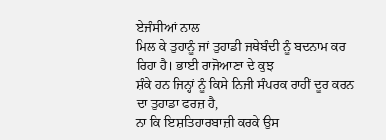ਏਜੰਸੀਆਂ ਨਾਲ
ਮਿਲ ਕੇ ਤੁਹਾਨੂੰ ਜਾਂ ਤੁਹਾਡੀ ਜਥੇਬੰਦੀ ਨੂੰ ਬਦਨਾਮ ਕਰ ਰਿਹਾ ਹੈ। ਭਾਈ ਰਾਜੋਆਣਾ ਦੇ ਕੁਝ
ਸ਼ੰਕੇ ਹਨ ਜਿਨ੍ਹਾਂ ਨੂੰ ਕਿਸੇ ਨਿਜੀ ਸੰਪਰਕ ਰਾਹੀਂ ਦੂਰ ਕਰਨ ਦਾ ਤੁਹਾਡਾ ਫਰਜ਼ ਹੈ,
ਨਾ ਕਿ ਇਸ਼ਤਿਹਾਰਬਾਜ਼ੀ ਕਰਕੇ ਉਸ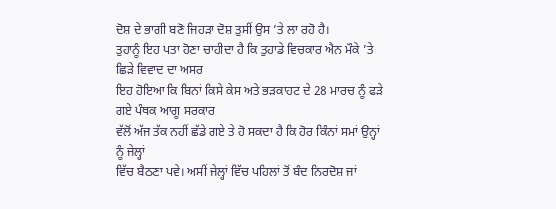ਦੋਸ਼ ਦੇ ਭਾਗੀ ਬਣੋ ਜਿਹੜਾ ਦੋਸ਼ ਤੁਸੀਂ ਉਸ ’ਤੇ ਲਾ ਰਹੋ ਹੈ।
ਤੁਹਾਨੂੰ ਇਹ ਪਤਾ ਹੋਣਾ ਚਾਹੀਦਾ ਹੈ ਕਿ ਤੁਹਾਡੇ ਵਿਚਕਾਰ ਐਨ ਮੌਕੇ ’ਤੇ ਛਿੜੇ ਵਿਵਾਦ ਦਾ ਅਸਰ
ਇਹ ਹੋਇਆ ਕਿ ਬਿਨਾਂ ਕਿਸੇ ਕੇਸ ਅਤੇ ਭੜਕਾਹਟ ਦੇ 28 ਮਾਰਚ ਨੂੰ ਫੜੇ ਗਏ ਪੰਥਕ ਆਗੂ ਸਰਕਾਰ
ਵੱਲੋਂ ਅੱਜ ਤੱਕ ਨਹੀਂ ਛੱਡੇ ਗਏ ਤੇ ਹੋ ਸਕਦਾ ਹੈ ਕਿ ਹੋਰ ਕਿੰਨਾਂ ਸਮਾਂ ਉਨ੍ਹਾਂ ਨੂੰ ਜੇਲ੍ਹਾਂ
ਵਿੱਚ ਬੈਠਣਾ ਪਵੇ। ਅਸੀਂ ਜੇਲ੍ਹਾਂ ਵਿੱਚ ਪਹਿਲਾਂ ਤੋਂ ਬੰਦ ਨਿਰਦੋਸ਼ ਜਾਂ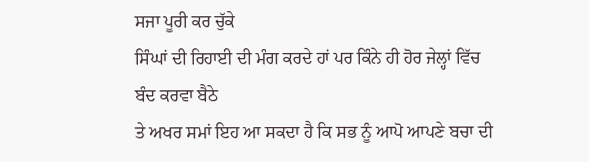ਸਜਾ ਪੂਰੀ ਕਰ ਚੁੱਕੇ
ਸਿੰਘਾਂ ਦੀ ਰਿਹਾਈ ਦੀ ਮੰਗ ਕਰਦੇ ਹਾਂ ਪਰ ਕਿੰਨੇ ਹੀ ਹੋਰ ਜੇਲ੍ਹਾਂ ਵਿੱਚ ਬੰਦ ਕਰਵਾ ਬੈਠੇ
ਤੇ ਅਖਰ ਸਮਾਂ ਇਹ ਆ ਸਕਦਾ ਹੈ ਕਿ ਸਭ ਨੂੰ ਆਪੋ ਆਪਣੇ ਬਚਾ ਦੀ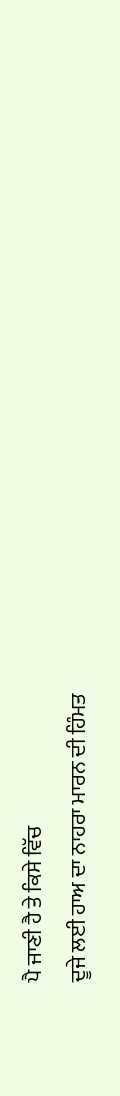ਪੈ ਜਾਣੀ ਹੈ ਤੇ ਕਿਸੇ ਵਿੱਚ
ਦੂਜੇ ਲਈ ਹਾਅ ਦਾ ਨਾਹਰਾ ਮਾਰਨ ਦੀ ਹਿੰਮਤ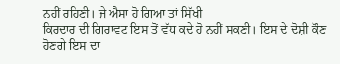ਨਹੀਂ ਰਹਿਣੀ। ਜੇ ਐਸਾ ਹੋ ਗਿਆ ਤਾਂ ਸਿੱਖੀ
ਕਿਰਦਾਰ ਦੀ ਗਿਰਾਵਟ ਇਸ ਤੋਂ ਵੱਧ ਕਦੇ ਹੋ ਨਹੀਂ ਸਕਣੀ। ਇਸ ਦੇ ਦੋਸ਼ੀ ਕੌਣ ਹੋਣਗੇ ਇਸ ਦਾ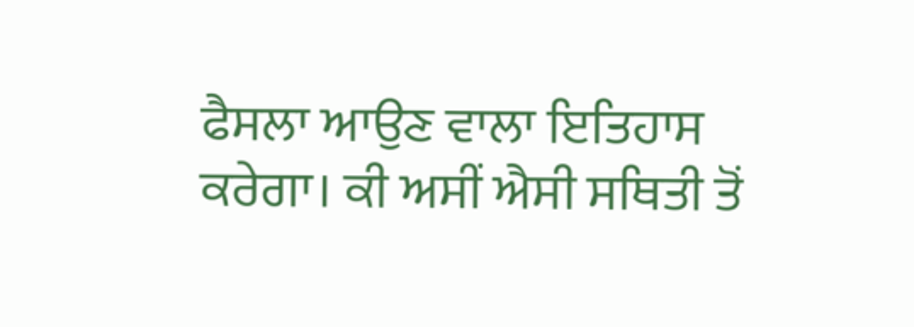ਫੈਸਲਾ ਆਉਣ ਵਾਲਾ ਇਤਿਹਾਸ ਕਰੇਗਾ। ਕੀ ਅਸੀਂ ਐਸੀ ਸਥਿਤੀ ਤੋਂ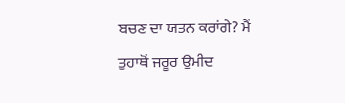ਬਚਣ ਦਾ ਯਤਨ ਕਰਾਂਗੇ? ਮੈਂ
ਤੁਹਾਥੋਂ ਜਰੂਰ ਉਮੀਦ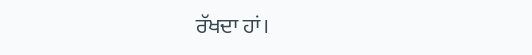ਰੱਖਦਾ ਹਾਂ।